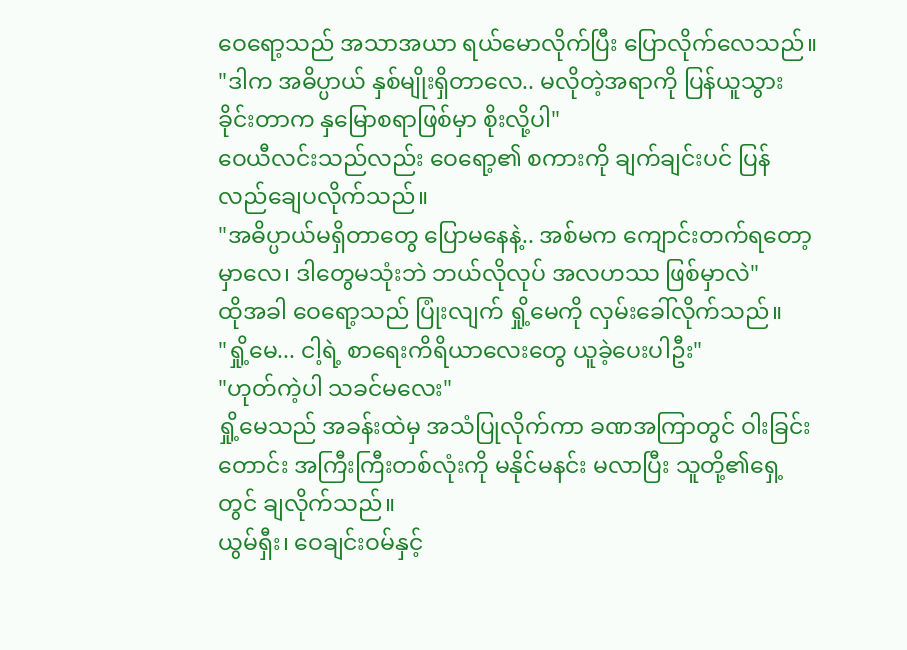ဝေရော့သည် အသာအယာ ရယ်မောလိုက်ပြီး ပြောလိုက်လေသည်။
"ဒါက အဓိပ္ပာယ် နှစ်မျိုးရှိတာလေ.. မလိုတဲ့အရာကို ပြန်ယူသွားခိုင်းတာက နှမြောစရာဖြစ်မှာ စိုးလို့ပါ"
ဝေယီလင်းသည်လည်း ဝေရော့၏ စကားကို ချက်ချင်းပင် ပြန်လည်ချေပလိုက်သည်။
"အဓိပ္ပာယ်မရှိတာတွေ ပြောမနေနဲ့.. အစ်မက ကျောင်းတက်ရတော့မှာလေ၊ ဒါတွေမသုံးဘဲ ဘယ်လိုလုပ် အလဟဿ ဖြစ်မှာလဲ"
ထိုအခါ ဝေရော့သည် ပြုံးလျက် ရှို့မေကို လှမ်းခေါ်လိုက်သည်။
"ရှို့မေ... ငါ့ရဲ့ စာရေးကိရိယာလေးတွေ ယူခဲ့ပေးပါဦး"
"ဟုတ်ကဲ့ပါ သခင်မလေး"
ရှို့မေသည် အခန်းထဲမှ အသံပြုလိုက်ကာ ခဏအကြာတွင် ဝါးခြင်းတောင်း အကြီးကြီးတစ်လုံးကို မနိုင်မနင်း မလာပြီး သူတို့၏ရှေ့တွင် ချလိုက်သည်။
ယွမ်ရှီး၊ ဝေချင်းဝမ်နှင့်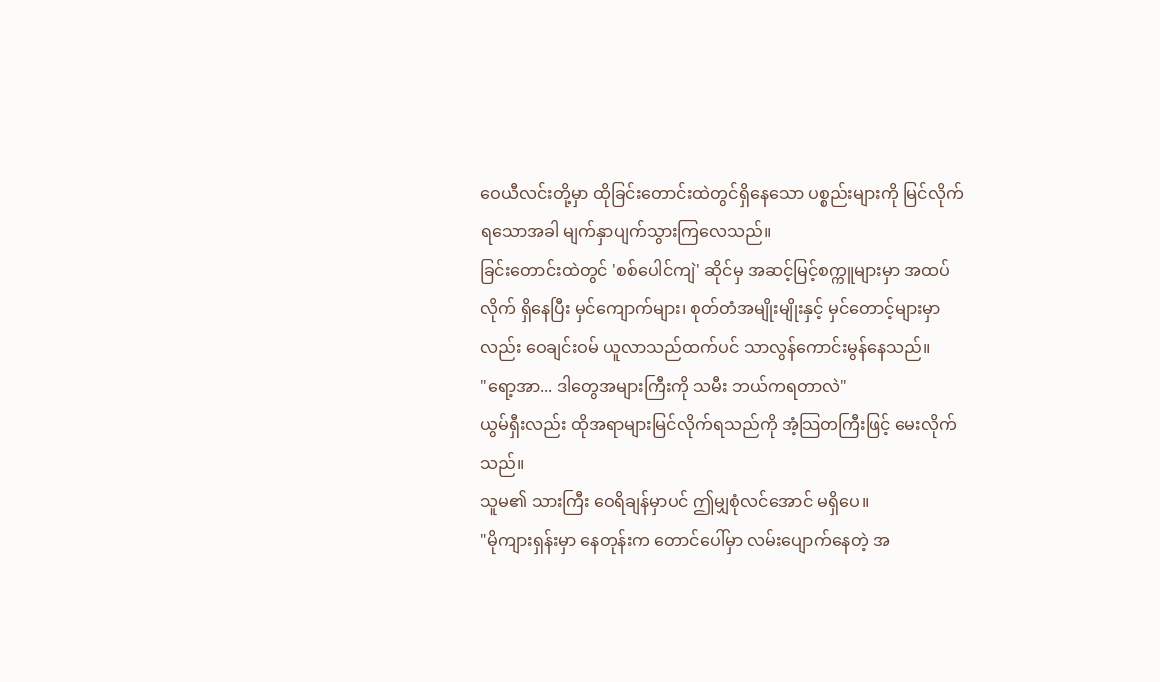ဝေယီလင်းတို့မှာ ထိုခြင်းတောင်းထဲတွင်ရှိနေသော ပစ္စည်းများကို မြင်လိုက်ရသောအခါ မျက်နှာပျက်သွားကြလေသည်။
ခြင်းတောင်းထဲတွင် 'စစ်ပေါင်ကျဲ' ဆိုင်မှ အဆင့်မြင့်စက္ကူများမှာ အထပ်လိုက် ရှိနေပြီး မှင်ကျောက်များ၊ စုတ်တံအမျိုးမျိုးနှင့် မှင်တောင့်များမှာလည်း ဝေချင်းဝမ် ယူလာသည်ထက်ပင် သာလွန်ကောင်းမွန်နေသည်။
"ရော့အာ... ဒါတွေအများကြီးကို သမီး ဘယ်ကရတာလဲ"
ယွမ်ရှီးလည်း ထိုအရာများမြင်လိုက်ရသည်ကို အံ့သြတကြီးဖြင့် မေးလိုက်သည်။
သူမ၏ သားကြီး ဝေရိချန်မှာပင် ဤမျှစုံလင်အောင် မရှိပေ။
"မိုကျားရှန်းမှာ နေတုန်းက တောင်ပေါ်မှာ လမ်းပျောက်နေတဲ့ အ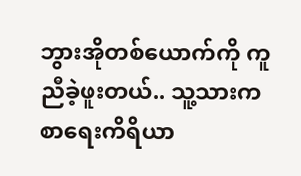ဘွားအိုတစ်ယောက်ကို ကူညီခဲ့ဖူးတယ်.. သူ့သားက စာရေးကိရိယာ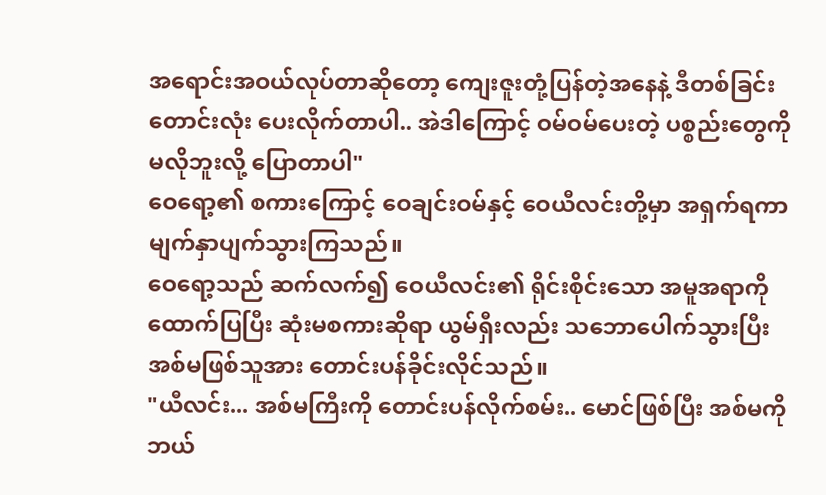အရောင်းအဝယ်လုပ်တာဆိုတော့ ကျေးဇူးတုံ့ပြန်တဲ့အနေနဲ့ ဒီတစ်ခြင်းတောင်းလုံး ပေးလိုက်တာပါ.. အဲဒါကြောင့် ဝမ်ဝမ်ပေးတဲ့ ပစ္စည်းတွေကို မလိုဘူးလို့ ပြောတာပါ"
ဝေရော့၏ စကားကြောင့် ဝေချင်းဝမ်နှင့် ဝေယီလင်းတို့မှာ အရှက်ရကာ မျက်နှာပျက်သွားကြသည်။
ဝေရော့သည် ဆက်လက်၍ ဝေယီလင်း၏ ရိုင်းစိုင်းသော အမူအရာကို ထောက်ပြပြီး ဆုံးမစကားဆိုရာ ယွမ်ရှီးလည်း သဘောပေါက်သွားပြီး အစ်မဖြစ်သူအား တောင်းပန်ခိုင်းလိုင်သည်။
"ယီလင်း... အစ်မကြီးကို တောင်းပန်လိုက်စမ်း.. မောင်ဖြစ်ပြီး အစ်မကို ဘယ်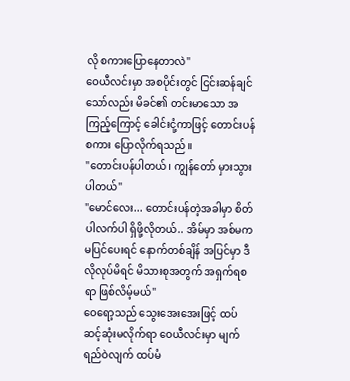လို စကားပြောနေတာလဲ"
ဝေယီလင်းမှာ အစပိုင်းတွင် ငြင်းဆန်ချင်သော်လည်း မိခင်၏ တင်းမာသော အကြည့်ကြောင့် ခေါင်းငုံ့ကာဖြင့် တောင်းပန်စကား ပြောလိုက်ရသည်။
"တောင်းပန်ပါတယ်၊ ကျွန်တော် မှားသွားပါတယ်"
"မောင်လေး... တောင်းပန်တဲ့အခါမှာ စိတ်ပါလက်ပါ ရှိဖို့လိုတယ်.. အိမ်မှာ အစ်မက မပြင်ပေးရင် နောက်တစ်ချိန် အပြင်မှာ ဒီလိုလုပ်မိရင် မိသားစုအတွက် အရှက်ရစရာ ဖြစ်လိမ့်မယ်"
ဝေရော့သည် သွေးအေးအေးဖြင့် ထပ်ဆင့်ဆုံးမလိုက်ရာ ဝေယီလင်းမှာ မျက်ရည်ဝဲလျက် ထပ်မံ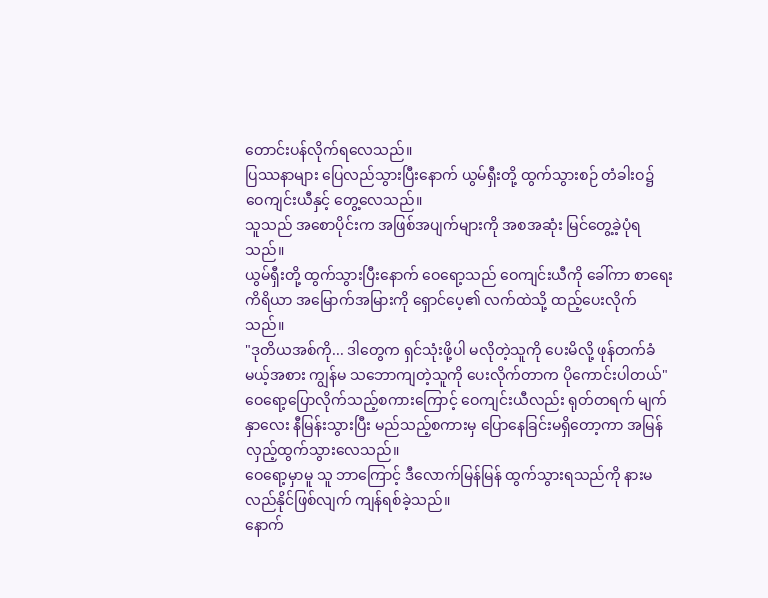တောင်းပန်လိုက်ရလေသည်။
ပြဿနာများ ပြေလည်သွားပြီးနောက် ယွမ်ရှီးတို့ ထွက်သွားစဉ် တံခါးဝ၌ ဝေကျင်းယီနှင့် တွေ့လေသည်။
သူသည် အစောပိုင်းက အဖြစ်အပျက်များကို အစအဆုံး မြင်တွေ့ခဲ့ပုံရသည်။
ယွမ်ရှီးတို့ ထွက်သွားပြီးနောက် ဝေရော့သည် ဝေကျင်းယီကို ခေါ်ကာ စာရေးကိရိယာ အမြောက်အမြားကို ရှောင်ပေ့၏ လက်ထဲသို့ ထည့်ပေးလိုက်သည်။
"ဒုတိယအစ်ကို... ဒါတွေက ရှင်သုံးဖို့ပါ မလိုတဲ့သူကို ပေးမိလို့ ဖုန်တက်ခံမယ့်အစား ကျွန်မ သဘောကျတဲ့သူကို ပေးလိုက်တာက ပိုကောင်းပါတယ်"
ဝေရော့ပြောလိုက်သည့်စကားကြောင့် ဝေကျင်းယီလည်း ရုတ်တရက် မျက်နှာလေး နီမြန်းသွားပြီး မည်သည့်စကားမှ ပြောနေခြင်းမရှိတော့ကာ အမြန်လှည့်ထွက်သွားလေသည်။
ဝေရော့မှာမူ သူ ဘာကြောင့် ဒီလောက်မြန်မြန် ထွက်သွားရသည်ကို နားမလည်နိုင်ဖြစ်လျက် ကျန်ရစ်ခဲ့သည်။
နောက်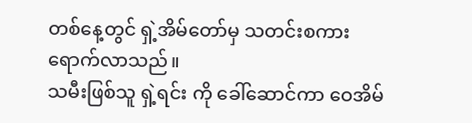တစ်နေ့တွင် ရှဲ့အိမ်တော်မှ သတင်းစကား ရောက်လာသည်။
သမီးဖြစ်သူ ရှဲ့ရင်း ကို ခေါ်ဆောင်ကာ ဝေအိမ်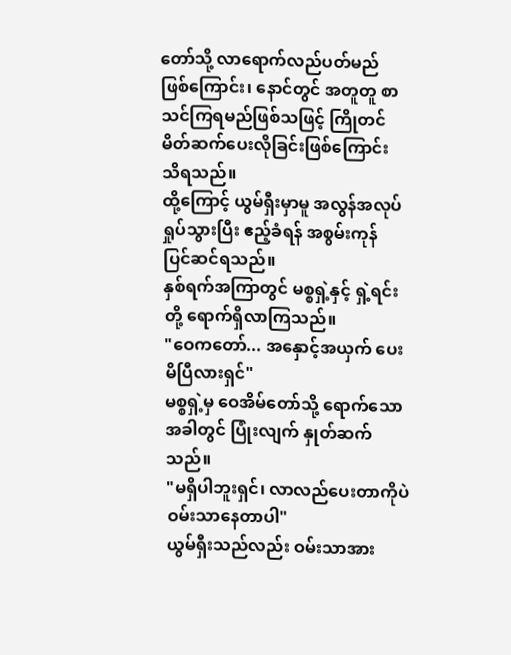တော်သို့ လာရောက်လည်ပတ်မည် ဖြစ်ကြောင်း၊ နောင်တွင် အတူတူ စာသင်ကြရမည်ဖြစ်သဖြင့် ကြိုတင်မိတ်ဆက်ပေးလိုခြင်းဖြစ်ကြောင်း သိရသည်။
ထို့ကြောင့် ယွမ်ရှီးမှာမူ အလွန်အလုပ်ရှုပ်သွားပြီး ဧည့်ခံရန် အစွမ်းကုန် ပြင်ဆင်ရသည်။
နှစ်ရက်အကြာတွင် မစ္စရှဲ့နှင့် ရှဲ့ရင်းတို့ ရောက်ရှိလာကြသည်။
"ဝေကတော်... အနှောင့်အယှက် ပေးမိပြီလားရှင်"
မစ္စရှဲ့မှ ဝေအိမ်တော်သို့ ရောက်သောအခါတွင် ပြုံးလျက် နှုတ်ဆက်သည်။
"မရှိပါဘူးရှင်၊ လာလည်ပေးတာကိုပဲ ဝမ်းသာနေတာပါ"
ယွမ်ရှီးသည်လည်း ဝမ်းသာအား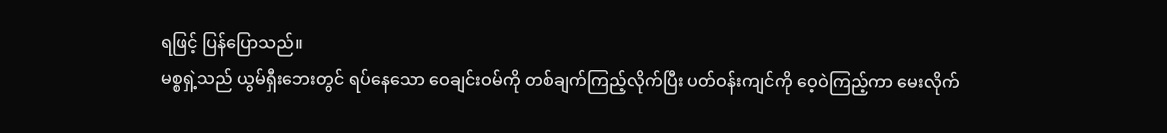ရဖြင့် ပြန်ပြောသည်။
မစ္စရှဲ့သည် ယွမ်ရှီးဘေးတွင် ရပ်နေသော ဝေချင်းဝမ်ကို တစ်ချက်ကြည့်လိုက်ပြီး ပတ်ဝန်းကျင်ကို ဝေ့ဝဲကြည့်ကာ မေးလိုက်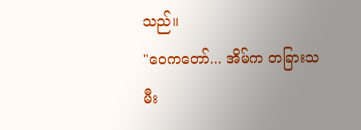သည်။
"ဝေကတော်... အိမ်က တခြားသမီး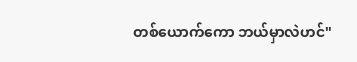တစ်ယောက်ကော ဘယ်မှာလဲဟင်"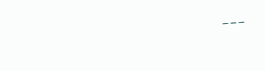---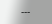---